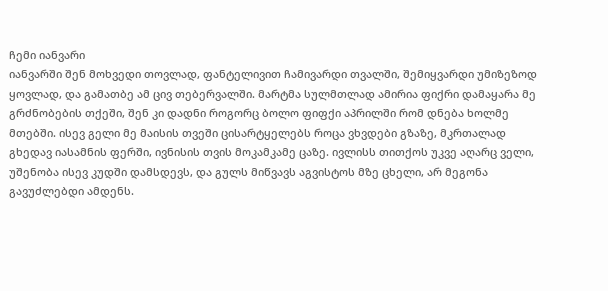ჩემი იანვარი
იანვარში შენ მოხვედი თოვლად, ფანტელივით ჩამივარდი თვალში, შემიყვარდი უმიზეზოდ ყოვლად, და გამათბე ამ ცივ თებერვალში. მარტმა სულმთლად ამირია ფიქრი დამაყარა მე გრძნობების თქეში, შენ კი დადნი როგორც ბოლო ფიფქი აპრილში რომ დნება ხოლმე მთებში. ისევ გელი მე მაისის თვეში ცისარტყელებს როცა ვხვდები გზაზე, მკრთალად გხედავ იასამნის ფერში, ივნისის თვის მოკამკამე ცაზე. ივლისს თითქოს უკვე აღარც ველი, უშენობა ისევ კუდში დამსდევს, და გულს მიწვავს აგვისტოს მზე ცხელი, არ მეგონა გავუძლებდი ამდენს.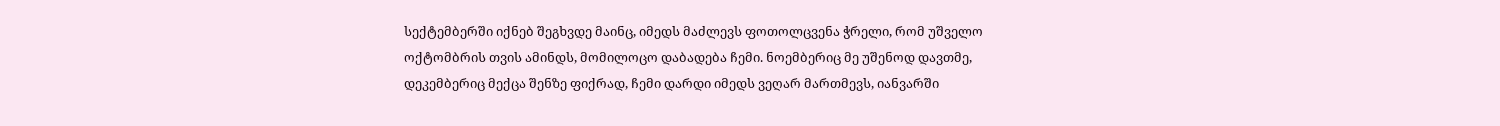სექტემბერში იქნებ შეგხვდე მაინც, იმედს მაძლევს ფოთოლცვენა ჭრელი, რომ უშველო ოქტომბრის თვის ამინდს, მომილოცო დაბადება ჩემი. ნოემბერიც მე უშენოდ დავთმე, დეკემბერიც მექცა შენზე ფიქრად, ჩემი დარდი იმედს ვეღარ მართმევს, იანვარში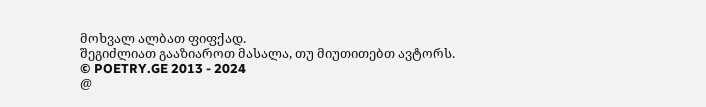მოხვალ ალბათ ფიფქად.
შეგიძლიათ გააზიაროთ მასალა, თუ მიუთითებთ ავტორს.
© POETRY.GE 2013 - 2024
@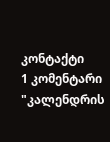კონტაქტი
1 კომენტარი
"კალენდრის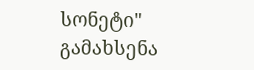სონეტი" გამახსენა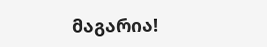მაგარია!